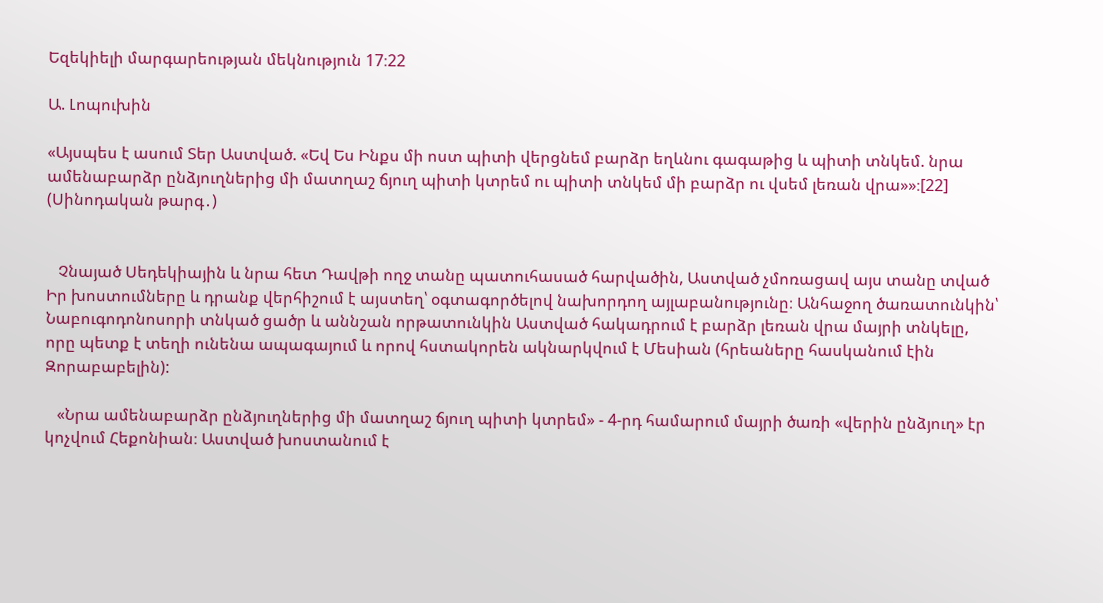Եզեկիելի մարգարեության մեկնություն 17։22

Ա. Լոպուխին

«Այսպես է ասում Տեր Աստված. «Եվ Ես Ինքս մի ոստ պիտի վերցնեմ բարձր եղևնու գագաթից և պիտի տնկեմ. նրա ամենաբարձր ընձյուղներից մի մատղաշ ճյուղ պիտի կտրեմ ու պիտի տնկեմ մի բարձր ու վսեմ լեռան վրա»»։[22] (Սինոդական թարգ․)


   Չնայած Սեդեկիային և նրա հետ Դավթի ողջ տանը պատուհասած հարվածին, Աստված չմոռացավ այս տանը տված Իր խոստումները և դրանք վերհիշում է այստեղ՝ օգտագործելով նախորդող այլաբանությունը։ Անհաջող ծառատունկին՝ Նաբուգոդոնոսորի տնկած ցածր և աննշան որթատունկին Աստված հակադրում է բարձր լեռան վրա մայրի տնկելը, որը պետք է տեղի ունենա ապագայում և որով հստակորեն ակնարկվում է Մեսիան (հրեաները հասկանում էին Զորաբաբելին):

   «Նրա ամենաբարձր ընձյուղներից մի մատղաշ ճյուղ պիտի կտրեմ» - 4-րդ համարում մայրի ծառի «վերին ընձյուղ» էր կոչվում Հեքոնիան։ Աստված խոստանում է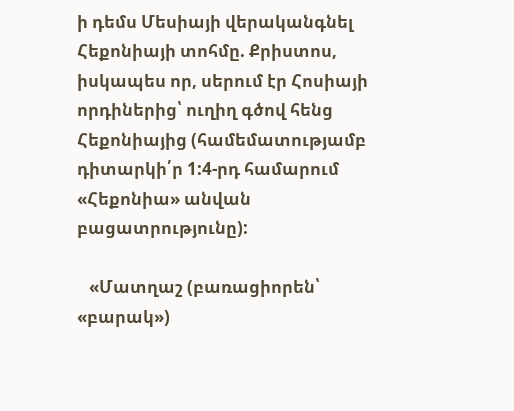ի դեմս Մեսիայի վերականգնել Հեքոնիայի տոհմը. Քրիստոս, իսկապես որ, սերում էր Հոսիայի որդիներից՝ ուղիղ գծով հենց Հեքոնիայից (համեմատությամբ դիտարկի՛ր 1:4-րդ համարում «Հեքոնիա» անվան բացատրությունը):

   «Մատղաշ (բառացիորեն՝ «բարակ»)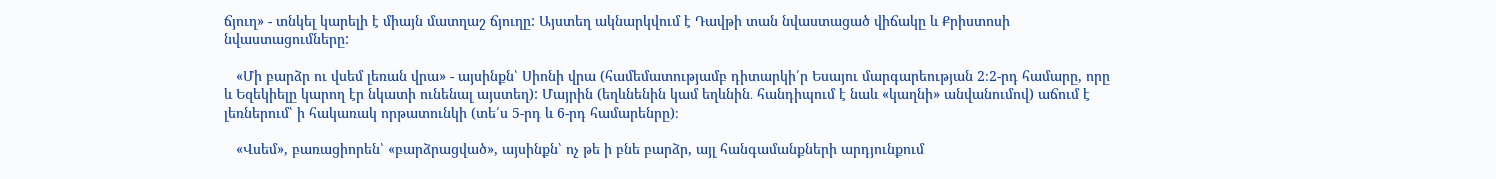ճյուղ» - տնկել կարելի է միայն մատղաշ ճյուղը: Այստեղ ակնարկվում է Դավթի տան նվաստացած վիճակը և Քրիստոսի նվաստացումները:

   «Մի բարձր ու վսեմ լեռան վրա» - այսինքն՝ Սիոնի վրա (համեմատությամբ դիտարկի՛ր Եսայու մարգարեության 2։2-րդ համարը, որը և Եզեկիելը կարող էր նկատի ունենալ այստեղ): Մայրին (եղևնենին կամ եղևնին․ հանդիպում է նաև «կաղնի» անվանումով) աճում է լեռներում՝ ի հակառակ որթատունկի (տե՛ս 5-րդ և 6-րդ համարենրը)։

   «Վսեմ», բառացիորեն՝ «բարձրացված», այսինքն՝ ոչ թե ի բնե բարձր, այլ հանգամանքների արդյունքում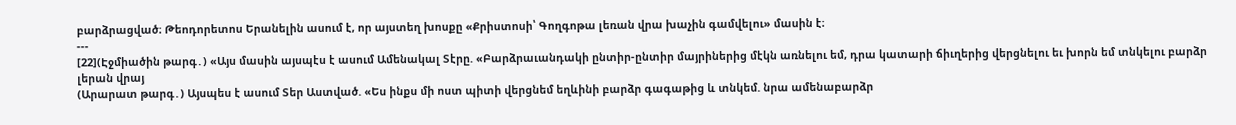բարձրացված։ Թեոդորետոս Երանելին ասում է, որ այստեղ խոսքը «Քրիստոսի՝ Գողգոթա լեռան վրա խաչին գամվելու» մասին է։
---
[22](Էջմիածին թարգ․) «Այս մասին այսպէս է ասում Ամենակալ Տէրը. «Բարձրաւանդակի ընտիր-ընտիր մայրիներից մէկն առնելու եմ, դրա կատարի ճիւղերից վերցնելու եւ խորն եմ տնկելու բարձր լերան վրայ
(Արարատ թարգ․) Այսպես է ասում Տեր Աստված. «Ես ինքս մի ոստ պիտի վերցնեմ եղևինի բարձր գագաթից և տնկեմ. նրա ամենաբարձր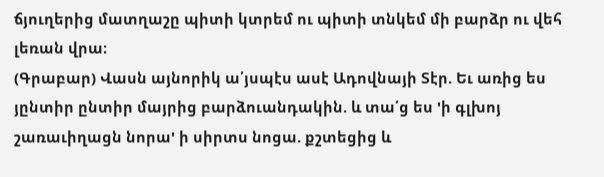ճյուղերից մատղաշը պիտի կտրեմ ու պիտի տնկեմ մի բարձր ու վեհ լեռան վրա։
(Գրաբար) Վասն այնորիկ ա՛յսպէս ասէ Ադովնայի Տէր. Եւ առից ես յընտիր ընտիր մայրից բարձուանդակին. և տա՛ց ես 'ի գլխոյ շառաւիղացն նորա' ի սիրտս նոցա. քշտեցից և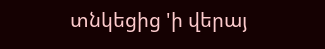տնկեցից 'ի վերայ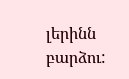լերինն բարձու: